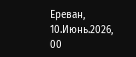Ереван, 10.Июнь.2026,
00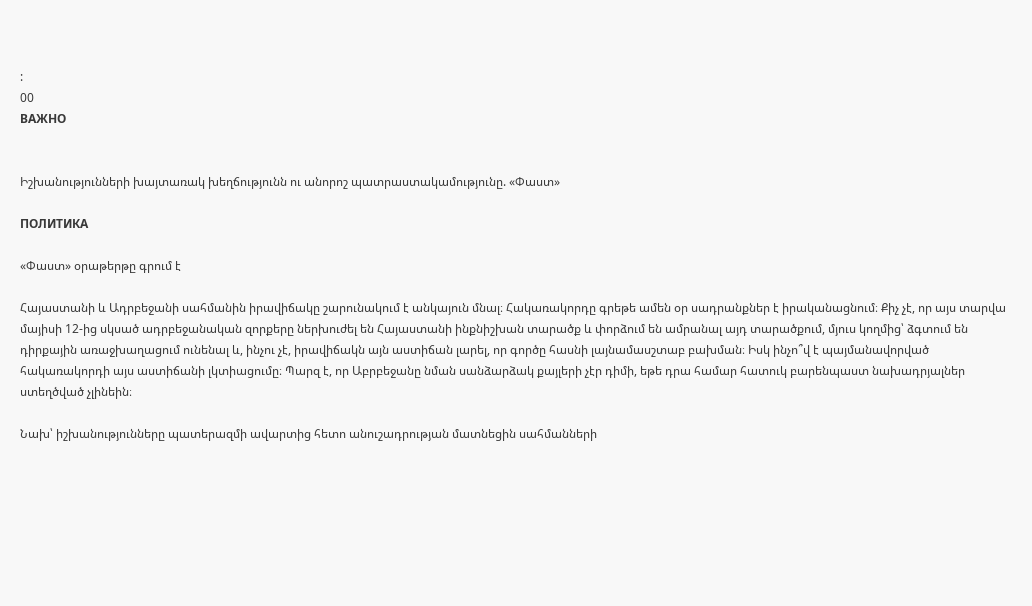:
00
ВАЖНО


Իշխանությունների խայտառակ խեղճությունն ու անորոշ պատրաստակամությունը. «Փաստ»

ПОЛИТИКА

«Փաստ» օրաթերթը գրում է

Հայաստանի և Ադրբեջանի սահմանին իրավիճակը շարունակում է անկայուն մնալ։ Հակառակորդը գրեթե ամեն օր սադրանքներ է իրականացնում։ Քիչ չէ, որ այս տարվա մայիսի 12-ից սկսած ադրբեջանական զորքերը ներխուժել են Հայաստանի ինքնիշխան տարածք և փորձում են ամրանալ այդ տարածքում, մյուս կողմից՝ ձգտում են դիրքային առաջխաղացում ունենալ և, ինչու չէ, իրավիճակն այն աստիճան լարել, որ գործը հասնի լայնամասշտաբ բախման։ Իսկ ինչո՞վ է պայմանավորված հակառակորդի այս աստիճանի լկտիացումը։ Պարզ է, որ Աբրբեջանը նման սանձարձակ քայլերի չէր դիմի, եթե դրա համար հատուկ բարենպաստ նախադրյալներ ստեղծված չլինեին։

Նախ՝ իշխանությունները պատերազմի ավարտից հետո անուշադրության մատնեցին սահմանների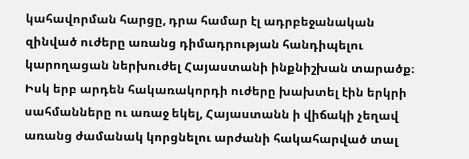կահավորման հարցը, դրա համար էլ ադրբեջանական զինված ուժերը առանց դիմադրության հանդիպելու կարողացան ներխուժել Հայաստանի ինքնիշխան տարածք։ Իսկ երբ արդեն հակառակորդի ուժերը խախտել էին երկրի սահմանները ու առաջ եկել, Հայաստանն ի վիճակի չեղավ առանց ժամանակ կորցնելու արժանի հակահարված տալ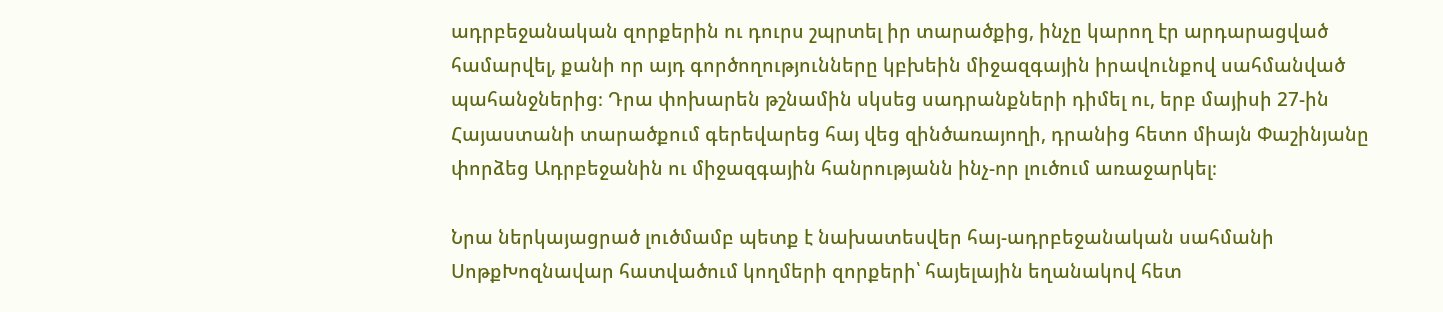ադրբեջանական զորքերին ու դուրս շպրտել իր տարածքից, ինչը կարող էր արդարացված համարվել, քանի որ այդ գործողությունները կբխեին միջազգային իրավունքով սահմանված պահանջներից։ Դրա փոխարեն թշնամին սկսեց սադրանքների դիմել ու, երբ մայիսի 27-ին Հայաստանի տարածքում գերեվարեց հայ վեց զինծառայողի, դրանից հետո միայն Փաշինյանը փորձեց Ադրբեջանին ու միջազգային հանրությանն ինչ-որ լուծում առաջարկել։

Նրա ներկայացրած լուծմամբ պետք է նախատեսվեր հայ-ադրբեջանական սահմանի ՍոթքԽոզնավար հատվածում կողմերի զորքերի՝ հայելային եղանակով հետ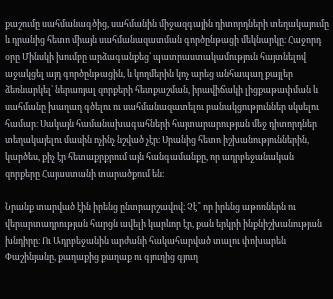քաշումը սահմանագծից, սահմանին միջազգային դիտորդների տեղակայումը և դրանից հետո միայն սահմանազատման գործընթացի մեկնարկը։ Հաջորդ օրը Մինսկի խումբը արձագանքեց՝ պատրաստակամություն հայտնելով աջակցել այդ գործընթացին, և կողմերին կոչ արեց անհապաղ քայլեր ձեռնարկել՝ ներառյալ զորքերի հետքաշման, իրավիճակի լիցքաթափման և սահմանը խաղաղ գծելու ու սահմանազատելու բանակցություններ սկսելու համար։ Սակայն համանախագահների հայտարարության մեջ դիտորդներ տեղակայելու մասին ոչինչ նշված չէր։ Սրանից հետո իշխանություններին, կարծես, քիչ էր հետաքրքրում այն հանգամանքը, որ ադրբեջանական զորքերը Հայաստանի տարածքում են։

Նրանք տարված էին իրենց ընտրարշավով։ Չէ՞ որ իրենց աթոռներն ու վերարտադրության հարցն ավելի կարևոր էր, քան երկրի ինքնիշխանության խնդիրը։ Ու Ադրբեջանին արժանի հակահարված տալու փոխարեն Փաշինյանը, քաղաքից քաղաք ու գյուղից գյուղ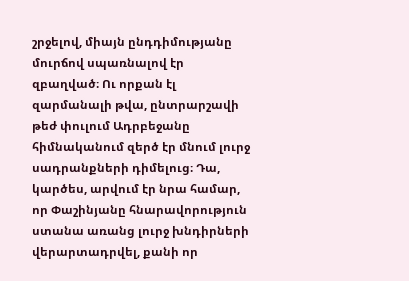շրջելով, միայն ընդդիմությանը մուրճով սպառնալով էր զբաղված։ Ու որքան էլ զարմանալի թվա, ընտրարշավի թեժ փուլում Ադրբեջանը հիմնականում զերծ էր մնում լուրջ սադրանքների դիմելուց։ Դա, կարծես, արվում էր նրա համար, որ Փաշինյանը հնարավորություն ստանա առանց լուրջ խնդիրների վերարտադրվել, քանի որ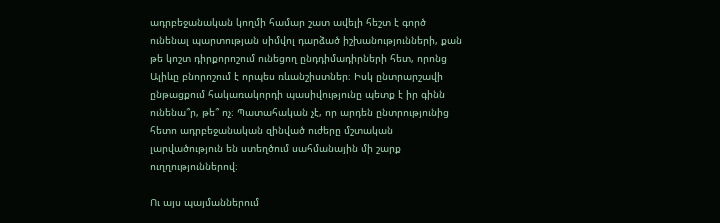ադրբեջանական կողմի համար շատ ավելի հեշտ է գործ ունենալ պարտության սիմվոլ դարձած իշխանությունների, քան թե կոշտ դիրքորոշում ունեցող ընդդիմադիրների հետ, որոնց Ալիևը բնորոշում է որպես ռևանշիստներ։ Իսկ ընտրարշավի ընթացքում հակառակորդի պասիվությունը պետք է իր գինն ունենա՞ր, թե՞ ոչ։ Պատահական չէ, որ արդեն ընտրությունից հետո ադրբեջանական զինված ուժերը մշտական լարվածություն են ստեղծում սահմանային մի շարք ուղղություններով։

Ու այս պայմաններում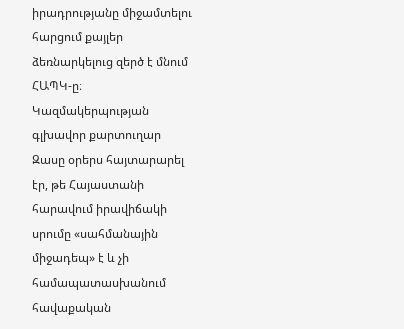իրադրությանը միջամտելու հարցում քայլեր ձեռնարկելուց զերծ է մնում ՀԱՊԿ-ը։ Կազմակերպության գլխավոր քարտուղար Զասը օրերս հայտարարել էր, թե Հայաստանի հարավում իրավիճակի սրումը «սահմանային միջադեպ» է և չի համապատասխանում հավաքական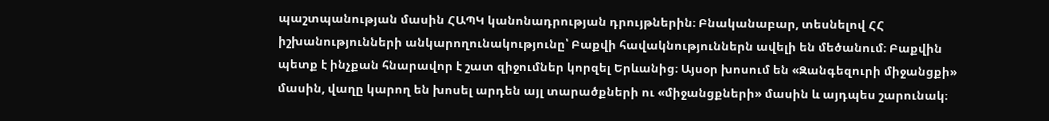պաշտպանության մասին ՀԱՊԿ կանոնադրության դրույթներին։ Բնականաբար, տեսնելով ՀՀ իշխանությունների անկարողունակությունը՝ Բաքվի հավակնություններն ավելի են մեծանում։ Բաքվին պետք է ինչքան հնարավոր է շատ զիջումներ կորզել Երևանից։ Այսօր խոսում են «Զանգեզուրի միջանցքի» մասին, վաղը կարող են խոսել արդեն այլ տարածքների ու «միջանցքների» մասին և այդպես շարունակ։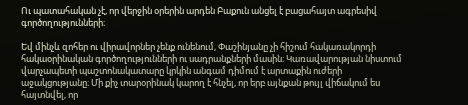Ու պատահական չէ, որ վերջին օրերին արդեն Բաքուն անցել է բացահայտ ագրեսիվ գործողությունների։

Եվ մինչև զոհեր ու վիրավորներ չենք ունենում, Փաշինյանը չի հիշում հակառակորդի հակաօրինական գործողությունների ու սադրանքների մասին։ Կառավարության նիստում վարչապետի պաշտոնակատարը կրկին անգամ դիմում է արտաքին ուժերի աջակցությանը։ Մի քիչ տարօրինակ կարող է հնչել, որ երբ այնքան թույլ վիճակում ես հայտնվել, որ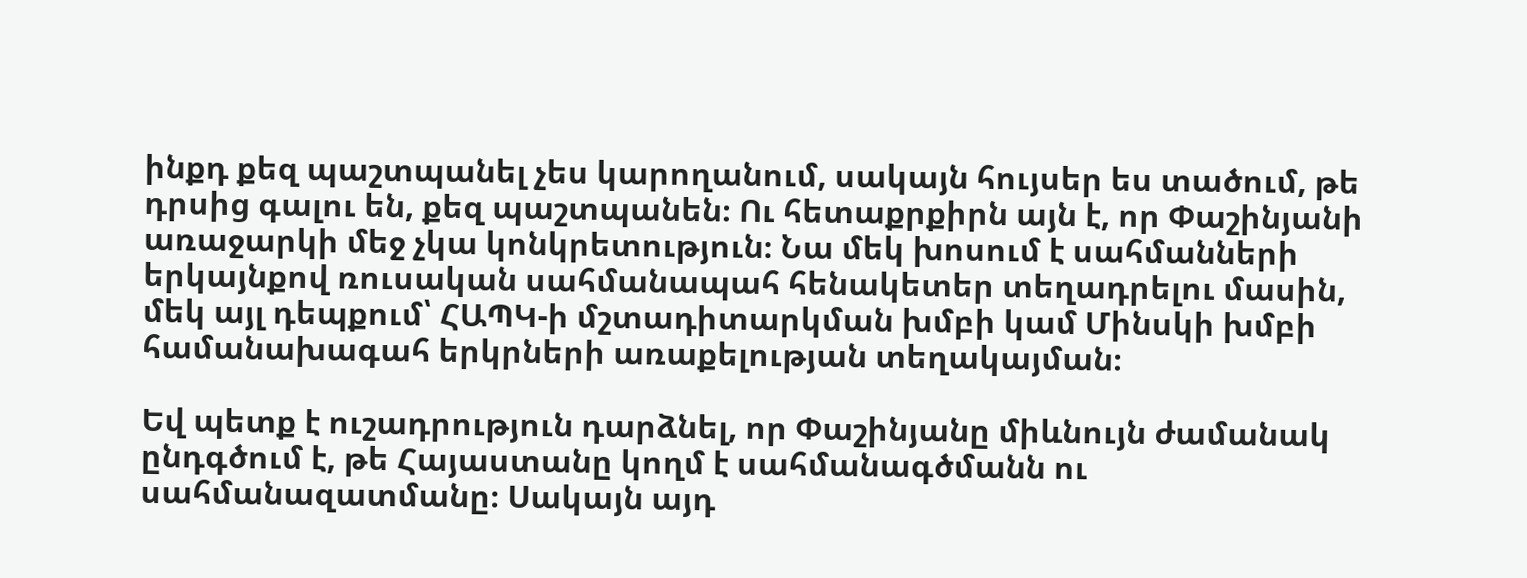ինքդ քեզ պաշտպանել չես կարողանում, սակայն հույսեր ես տածում, թե դրսից գալու են, քեզ պաշտպանեն։ Ու հետաքրքիրն այն է, որ Փաշինյանի առաջարկի մեջ չկա կոնկրետություն։ Նա մեկ խոսում է սահմանների երկայնքով ռուսական սահմանապահ հենակետեր տեղադրելու մասին, մեկ այլ դեպքում՝ ՀԱՊԿ-ի մշտադիտարկման խմբի կամ Մինսկի խմբի համանախագահ երկրների առաքելության տեղակայման։

Եվ պետք է ուշադրություն դարձնել, որ Փաշինյանը միևնույն ժամանակ ընդգծում է, թե Հայաստանը կողմ է սահմանագծմանն ու սահմանազատմանը։ Սակայն այդ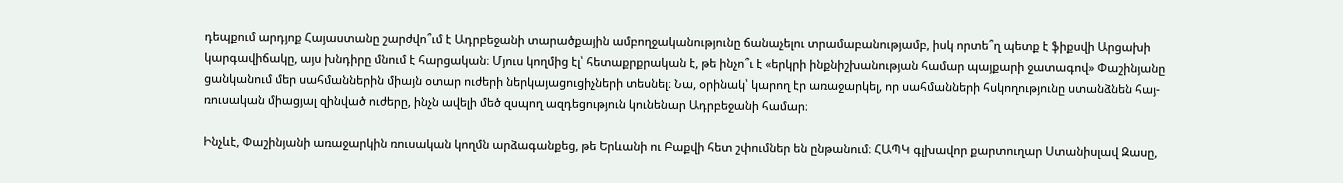դեպքում արդյոք Հայաստանը շարժվո՞ւմ է Ադրբեջանի տարածքային ամբողջականությունը ճանաչելու տրամաբանությամբ, իսկ որտե՞ղ պետք է ֆիքսվի Արցախի կարգավիճակը, այս խնդիրը մնում է հարցական։ Մյուս կողմից էլ՝ հետաքրքրական է, թե ինչո՞ւ է «երկրի ինքնիշխանության համար պայքարի ջատագով» Փաշինյանը ցանկանում մեր սահմաններին միայն օտար ուժերի ներկայացուցիչների տեսնել։ Նա, օրինակ՝ կարող էր առաջարկել, որ սահմանների հսկողությունը ստանձնեն հայ-ռուսական միացյալ զինված ուժերը, ինչն ավելի մեծ զսպող ազդեցություն կունենար Ադրբեջանի համար։

Ինչևէ, Փաշինյանի առաջարկին ռուսական կողմն արձագանքեց, թե Երևանի ու Բաքվի հետ շփումներ են ընթանում։ ՀԱՊԿ գլխավոր քարտուղար Ստանիսլավ Զասը,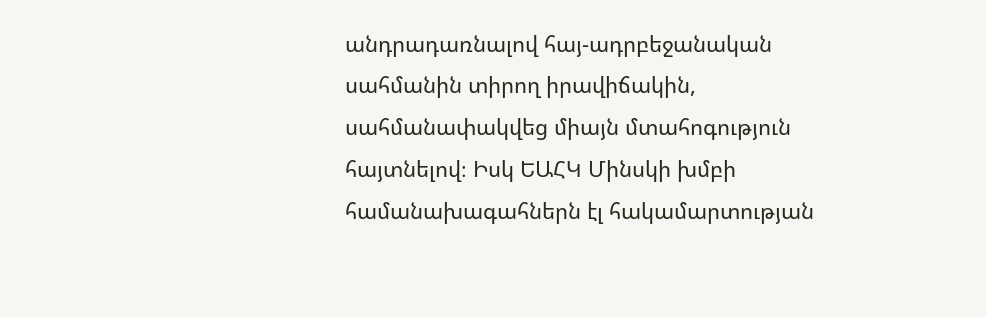անդրադառնալով հայ-ադրբեջանական սահմանին տիրող իրավիճակին, սահմանափակվեց միայն մտահոգություն հայտնելով։ Իսկ ԵԱՀԿ Մինսկի խմբի համանախագահներն էլ հակամարտության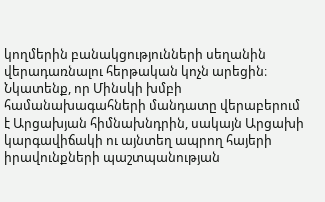կողմերին բանակցությունների սեղանին վերադառնալու հերթական կոչն արեցին։ Նկատենք, որ Մինսկի խմբի համանախագահների մանդատը վերաբերում է Արցախյան հիմնախնդրին, սակայն Արցախի կարգավիճակի ու այնտեղ ապրող հայերի իրավունքների պաշտպանության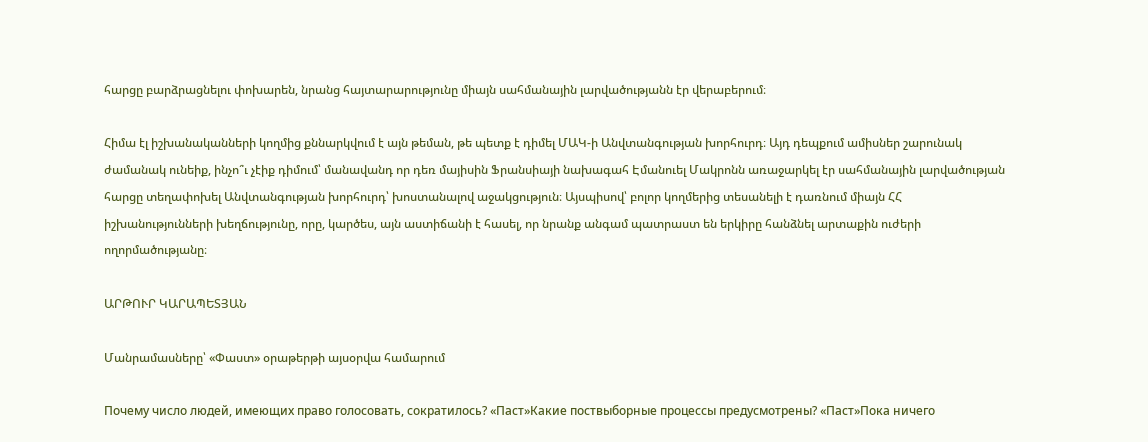հարցը բարձրացնելու փոխարեն, նրանց հայտարարությունը միայն սահմանային լարվածությանն էր վերաբերում։

Հիմա էլ իշխանականների կողմից քննարկվում է այն թեման, թե պետք է դիմել ՄԱԿ-ի Անվտանգության խորհուրդ։ Այդ դեպքում ամիսներ շարունակ ժամանակ ունեիք, ինչո՞ւ չէիք դիմում՝ մանավանդ որ դեռ մայիսին Ֆրանսիայի նախագահ Էմանուել Մակրոնն առաջարկել էր սահմանային լարվածության հարցը տեղափոխել Անվտանգության խորհուրդ՝ խոստանալով աջակցություն։ Այսպիսով՝ բոլոր կողմերից տեսանելի է դառնում միայն ՀՀ իշխանությունների խեղճությունը, որը, կարծես, այն աստիճանի է հասել, որ նրանք անգամ պատրաստ են երկիրը հանձնել արտաքին ուժերի ողորմածությանը։

ԱՐԹՈՒՐ ԿԱՐԱՊԵՏՅԱՆ

Մանրամասները՝ «Փաստ» օրաթերթի այսօրվա համարում

Почему число людей, имеющих право голосовать, сократилось? «Паст»Какие поствыборные процессы предусмотрены? «Паст»Пока ничего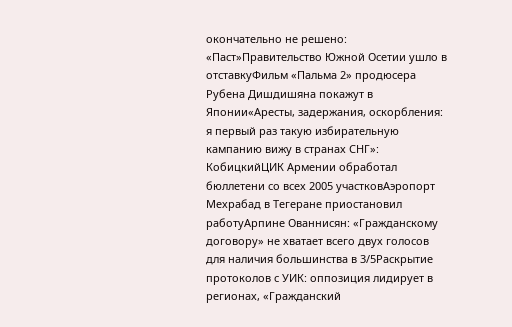окончательно не решено: «Паст»Правительство Южной Осетии ушло в отставкуФильм «Пальма 2» продюсера Рубена Дишдишяна покажут в Японии«Аресты, задержания, оскорбления: я первый раз такую избирательную кампанию вижу в странах СНГ»: КобицкийЦИК Армении обработал бюллетени со всех 2005 участковАэропорт Мехрабад в Тегеране приостановил работуАрпине Ованнисян: «Гражданскому договору» не хватает всего двух голосов для наличия большинства в 3/5Раскрытие протоколов с УИК: оппозиция лидирует в регионах, «Гражданский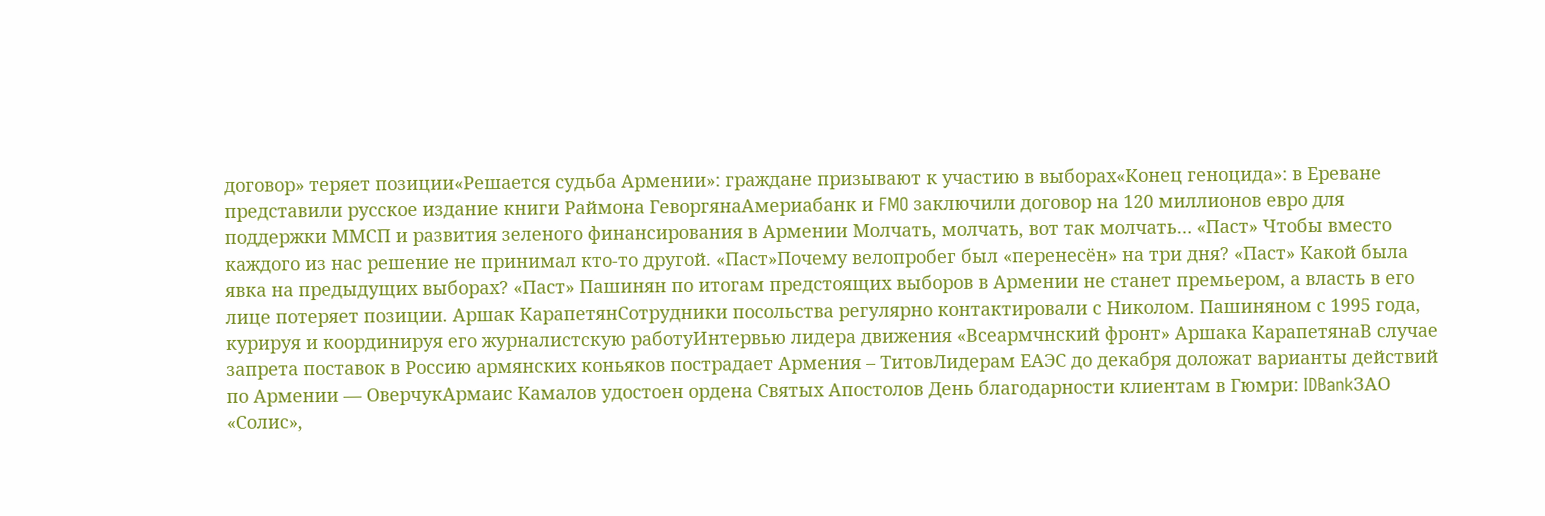договор» теряет позиции«Решается судьба Армении»: граждане призывают к участию в выборах«Конец геноцида»: в Ереване представили русское издание книги Раймона ГеворгянаАмериабанк и FMO заключили договор на 120 миллионов евро для поддержки ММСП и развития зеленого финансирования в Армении Молчать, молчать, вот так молчать… «Паст» Чтобы вместо каждого из нас решение не принимал кто-то другой. «Паст»Почему велопробег был «перенесён» на три дня? «Паст» Какой была явка на предыдущих выборах? «Паст» Пашинян по итогам предстоящих выборов в Армении не станет премьером, а власть в его лице потеряет позиции. Аршак КарапетянСотрудники посольства регулярно контактировали с Николом. Пашиняном с 1995 года, курируя и координируя его журналистскую работуИнтервью лидера движения «Всеармчнский фронт» Аршака КарапетянаВ случае запрета поставок в Россию армянских коньяков пострадает Армения – ТитовЛидерам ЕАЭС до декабря доложат варианты действий по Армении — ОверчукАрмаис Камалов удостоен ордена Святых Апостолов День благодарности клиентам в Гюмри: IDBankЗАО «Солис»,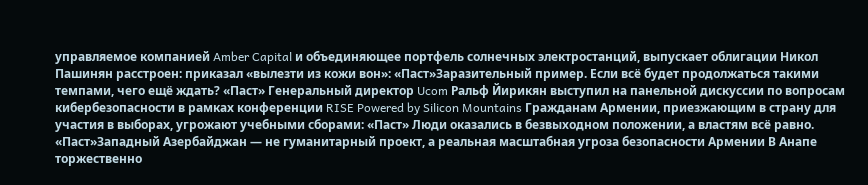управляемое компанией Amber Capital и объединяющее портфель солнечных электростанций, выпускает облигации Никол Пашинян расстроен: приказал «вылезти из кожи вон»: «Паст»Заразительный пример. Если всё будет продолжаться такими темпами, чего ещё ждать? «Паст» Генеральный директор Ucom Ральф Йирикян выступил на панельной дискуссии по вопросам кибербезопасности в рамках конференции RISE Powered by Silicon Mountains Гражданам Армении, приезжающим в страну для участия в выборах, угрожают учебными сборами: «Паст» Люди оказались в безвыходном положении, а властям всё равно. «Паст»Западный Азербайджан — не гуманитарный проект, а реальная масштабная угроза безопасности Армении В Анапе торжественно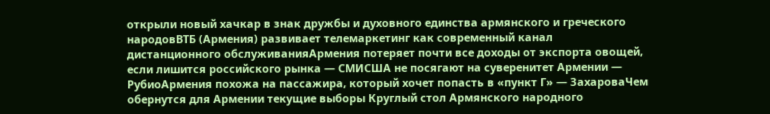открыли новый хачкар в знак дружбы и духовного единства армянского и греческого народовВТБ (Армения) развивает телемаркетинг как современный канал дистанционного обслуживанияАрмения потеряет почти все доходы от экспорта овощей, если лишится российского рынка — СМИСША не посягают на суверенитет Армении — РубиоАрмения похожа на пассажира, который хочет попасть в «пункт Г» — ЗахароваЧем обернутся для Армении текущие выборы Круглый стол Армянского народного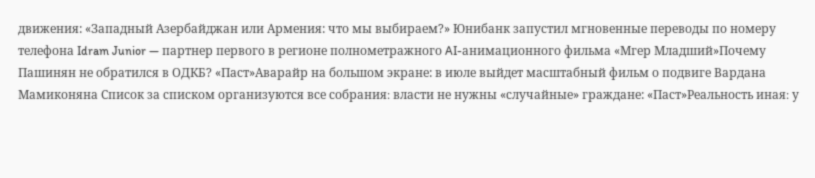движения: «Западный Азербайджан или Армения: что мы выбираем?» Юнибанк запустил мгновенные переводы по номеру телефона Idram Junior — партнер первого в регионе полнометражного AI-анимационного фильма «Мгер Младший»Почему Пашинян не обратился в ОДКБ? «Паст»Аварайр на большом экране: в июле выйдет масштабный фильм о подвиге Вардана Мамиконяна Список за списком организуются все собрания։ власти не нужны «случайные» граждане: «Паст»Реальность иная։ у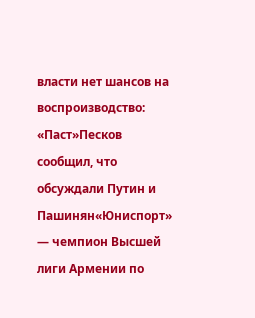власти нет шансов на воспроизводство: «Паст»Песков сообщил, что обсуждали Путин и Пашинян«Юниспорт» — чемпион Высшей лиги Армении по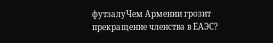футзалуЧем Армении грозит прекращение членства в ЕАЭС?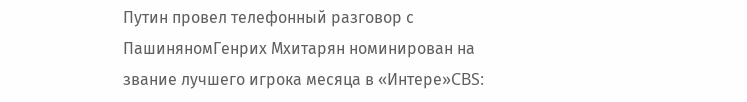Путин провел телефонный разговор с ПашиняномГенрих Мхитарян номинирован на звание лучшего игрока месяца в «Интере»CBS: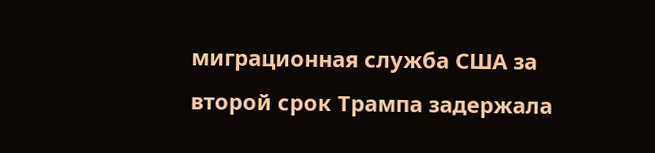миграционная служба США за второй срок Трампа задержала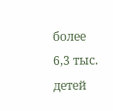более 6,3 тыс. детей